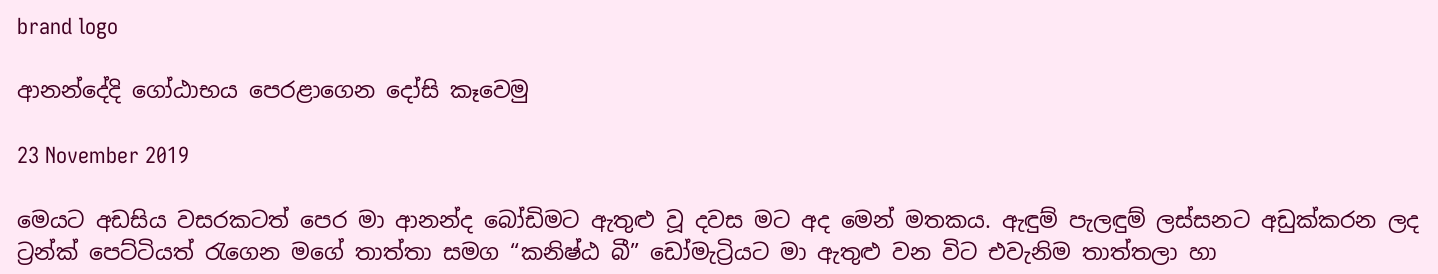brand logo

ආනන්දේදි ගෝඨාභය පෙරළාගෙන දෝසි කෑවෙමු

23 November 2019

මෙයට අඩසිය වසරකටත් පෙර මා ආනන්ද බෝඩිමට ඇතුළු වූ දවස මට අද මෙන් මතකය. ඇඳුම් පැලඳුම් ලස්සනට අඩුක්කරන ලද ට්‍රන්ක් පෙට්ටියත් රැගෙන මගේ තාත්තා සමග “කනිෂ්ඨ බී” ඩෝමැට්‍රියට මා ඇතුළු වන විට එවැනිම තාත්තලා හා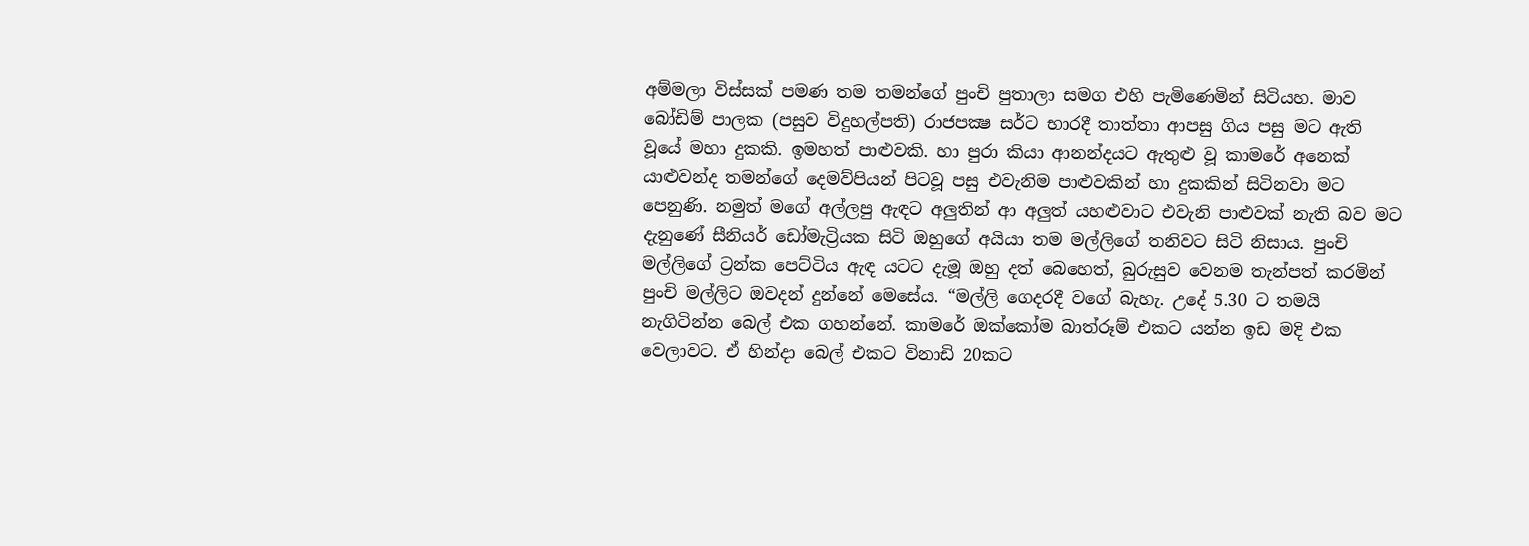අම්මලා විස්සක් පමණ තම තමන්ගේ පුංචි පුතාලා සමග එහි පැමිණෙමින් සිටියහ. මාව බෝඩිම් පාලක (පසුව විදුහල්පති) රාජපක්‍ෂ සර්ට භාරදී තාත්තා ආපසු ගිය පසු මට ඇති වූයේ මහා දුකකි. ඉමහත් පාළුවකි. හා පුරා කියා ආනන්දයට ඇතුළු වූ කාමරේ අනෙක් යාළුවන්ද තමන්ගේ දෙමව්පියන් පිටවූ පසු එවැනිම පාළුවකින් හා දුකකින් සිටිනවා මට පෙනුණි. නමුත් මගේ අල්ලපු ඇඳට අලුතින් ආ අලුත් යහළුවාට එවැනි පාළුවක් නැති බව මට දැනුණේ සීනියර් ඩෝමැට්‍රියක සිටි ඔහුගේ අයියා තම මල්ලිගේ තනිවට සිටි නිසාය. පුංචි මල්ලිගේ ට්‍රන්ක පෙට්ටිය ඇඳ යටට දැමූ ඔහු දත් බෙහෙත්, බුරුසුව වෙනම තැන්පත් කරමින් පුංචි මල්ලිට ඔවදන් දුන්නේ මෙසේය. “මල්ලි ගෙදරදී වගේ බැහැ. උදේ 5.30 ට තමයි නැගිටින්න බෙල් එක ගහන්නේ. කාමරේ ඔක්කෝම බාත්රූම් එකට යන්න ඉඩ මදි එක වෙලාවට. ඒ හින්දා බෙල් එකට විනාඩි 20කට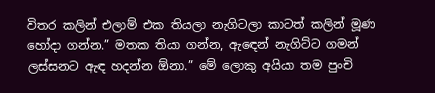විතර කලින් එලාම් එක තියලා නැගිටලා කාටත් කලින් මූණ හෝදා ගන්න.” මතක තියා ගන්න, ඇඳෙන් නැගිට්ට ගමන් ලස්සනට ඇඳ හදන්න ඕනා.” මේ ලොකු අයියා තම පුංචි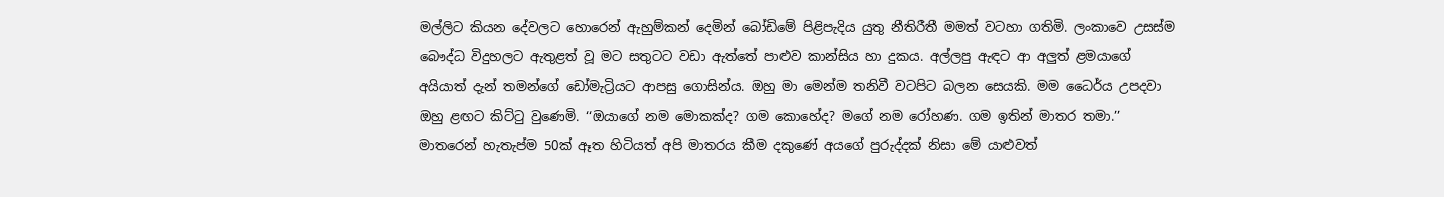මල්ලිට කියන දේවලට හොරෙන් ඇහුම්කන් දෙමින් බෝඩිමේ පිළිපැදිය යුතු නීතිරීතී මමත් වටහා ගතිමි. ලංකාවෙ උසස්ම බෞද්ධ විදුහලට ඇතුළත් වූ මට සතුටට වඩා ඇත්තේ පාළුව කාන්සිය හා දුකය. අල්ලපු ඇඳට ආ අලුත් ළමයාගේ අයියාත් දැන් තමන්ගේ ඩෝමැට්‍රියට ආපසු ගොසින්ය. ඔහු මා මෙන්ම තනිවී වටපිට බලන සෙයකි. මම ධෛර්ය උපදවා ඔහු ළඟට කිට්ටු වුණෙමි. ‘‘ඔයාගේ නම මොකක්ද? ගම කොහේද? මගේ නම රෝහණ. ගම ඉතින් මාතර තමා.’’ මාතරෙන් හැතැප්ම 50ක් ඈත හිටියත් අපි මාතරය කීම දකුණේ අයගේ පුරුද්දක් නිසා මේ යාළුවත්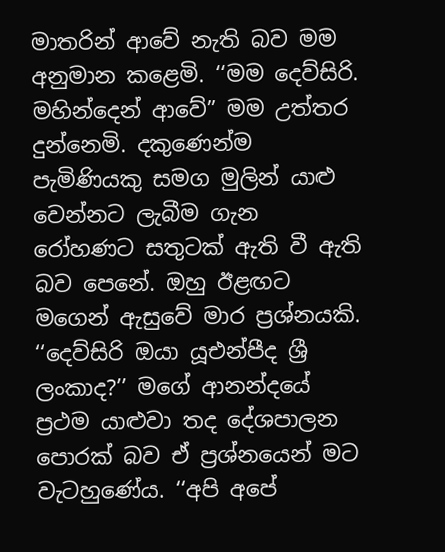මාතරින් ආවේ නැති බව මම අනුමාන කළෙමි. ‘‘මම දෙව්සිරි. මහින්දෙන් ආවේ” මම උත්තර දුන්නෙමි. දකුණෙන්ම පැමිණියකු සමග මුලින් යාළු වෙන්නට ලැබීම ගැන රෝහණට සතුටක් ඇති වී ඇති බව පෙනේ. ඔහු ඊළඟට මගෙන් ඇසුවේ මාර ප්‍රශ්නයකි. ‘‘දෙව්සිරි ඔයා යූඑන්පීද ශ්‍රී ලංකාද?’’ මගේ ආනන්දයේ ප්‍රථම යාළුවා තද දේශපාලන පොරක් බව ඒ ප්‍රශ්නයෙන් මට වැටහුණේය. ‘‘අපි අපේ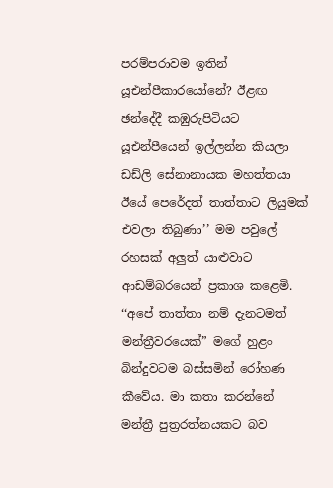පරම්පරාවම ඉතින් යූඑන්පීකාරයෝනේ? ඊළඟ ඡන්දේදී කඹුරුපිටියට යූඑන්පීයෙන් ඉල්ලන්න කියලා ඩඩ්ලි සේනානායක මහත්තයා ඊයේ පෙරේදත් තාත්තාට ලියුමක් එවලා තිබුණා’’ මම පවුලේ රහසක් අලුත් යාළුවාට ආඩම්බරයෙන් ප්‍රකාශ කළෙමි. ‘‘අපේ තාත්තා නම් දැනටමත් මන්ත්‍රීවරයෙක්” මගේ හුළං බින්දුවටම බස්සමින් රෝහණ කීවේය. මා කතා කරන්නේ මන්ත්‍රී පුත්‍රරත්නයකට බව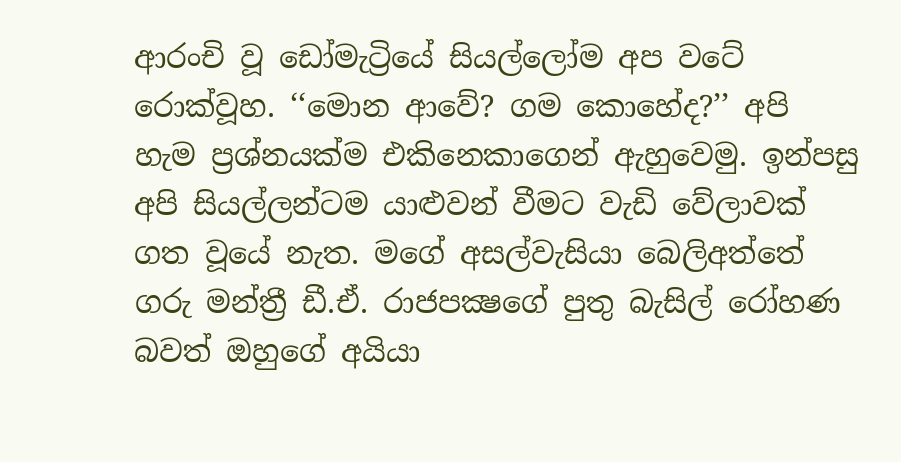ආරංචි වූ ඩෝමැට්‍රියේ සියල්ලෝම අප වටේ රොක්වූහ. ‘‘මොන ආවේ? ගම කොහේද?’’ අපි හැම ප්‍රශ්නයක්ම එකිනෙකාගෙන් ඇහුවෙමු. ඉන්පසු අපි සියල්ලන්ටම යාළුවන් වීමට වැඩි වේලාවක් ගත වූයේ නැත. මගේ අසල්වැසියා බෙලිඅත්තේ ගරු මන්ත්‍රී ඩී.ඒ. රාජපක්‍ෂගේ පුතු බැසිල් රෝහණ බවත් ඔහුගේ අයියා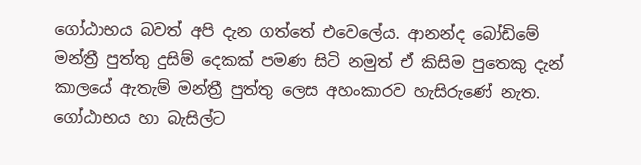ගෝඨාභය බවත් අපි දැන ගත්තේ එවෙලේය. ආනන්ද බෝඩිමේ මන්ත්‍රී පුත්තු දුසිම් දෙකක් පමණ සිටි නමුත් ඒ කිසිම පුතෙකු දැන් කාලයේ ඇතැම් මන්ත්‍රී පුත්තු ලෙස අහංකාරව හැසිරුණේ නැත. ගෝඨාභය හා බැසිල්ට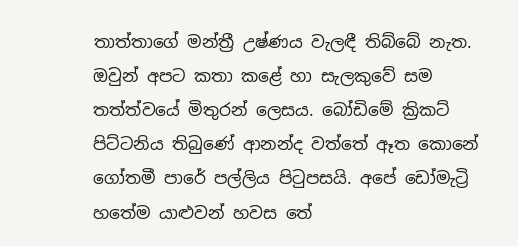තාත්තාගේ මන්ත්‍රී උෂ්ණය වැලඳී තිබ්බේ නැත. ඔවුන් අපට කතා කළේ හා සැලකුවේ සම තත්ත්වයේ මිතුරන් ලෙසය. බෝඩිමේ ක්‍රිකට් පිට්ටනිය තිබුණේ ආනන්ද වත්තේ ඈත කොනේ ගෝතමී පාරේ පල්ලිය පිටුපසයි. අපේ ඩෝමැට්‍රි හතේම යාළුවන් හවස තේ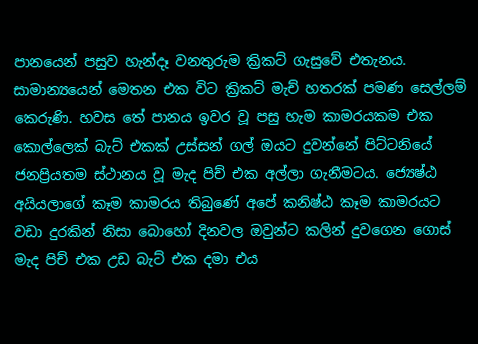පානයෙන් පසුව හැන්දෑ වනතුරුම ක්‍රිකට් ගැසුවේ එතැනය. සාමාන්‍යයෙන් මෙතන එක විට ක්‍රිකට් මැච් හතරක් පමණ සෙල්ලම් කෙරුණි. හවස තේ පානය ඉවර වූ පසු හැම කාමරයකම එක කොල්ලෙක් බැට් එකක් උස්සන් ගල් ඔයට දුවන්නේ පිට්ටනියේ ජනප්‍රියතම ස්ථානය වූ මැද පිච් එක අල්ලා ගැනීමටය. ජ්‍යෙෂ්ඨ අයියලාගේ කෑම කාමරය තිබුණේ අපේ කනිෂ්ඨ කෑම කාමරයට වඩා දුරකින් නිසා බොහෝ දිනවල ඔවුන්ට කලින් දුවගෙන ගොස් මැද පිච් එක උඩ බැට් එක දමා එය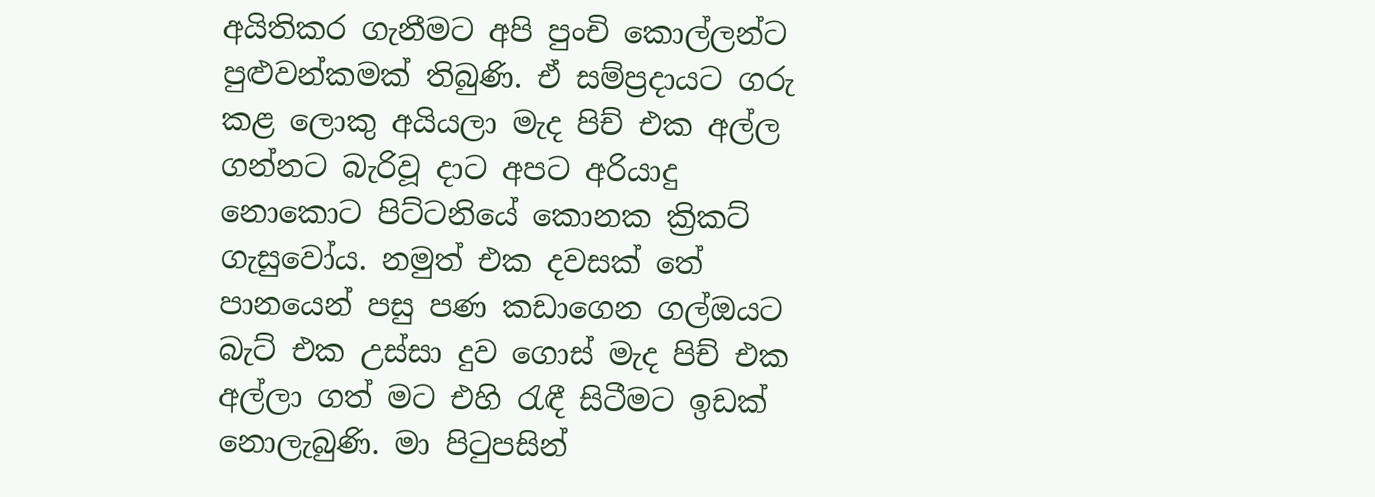අයිතිකර ගැනීමට අපි පුංචි කොල්ලන්ට පුළුවන්කමක් තිබුණි. ඒ සම්ප්‍රදායට ගරු කළ ලොකු අයියලා මැද පිච් එක අල්ල ගන්නට බැරිවූ දාට අපට අරියාදු නොකොට පිට්ටනියේ කොනක ක්‍රිකට් ගැසුවෝය. නමුත් එක දවසක් තේ පානයෙන් පසු පණ කඩාගෙන ගල්ඔයට බැට් එක උස්සා දුව ගොස් මැද පිච් එක අල්ලා ගත් මට එහි රැඳී සිටීමට ඉඩක් නොලැබුණි. මා පිටුපසින්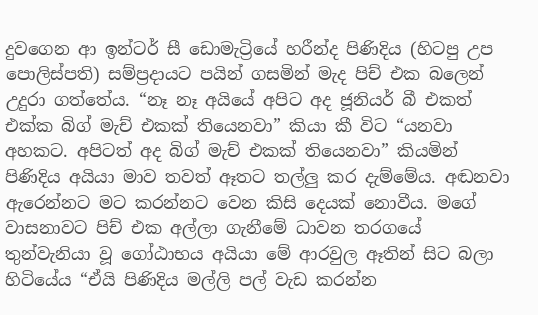දුවගෙන ආ ඉන්ටර් සී ඩොමැට්‍රියේ හරීන්ද පිණිදිය (හිටපු උප පොලිස්පති) සම්ප්‍රදායට පයින් ගසමින් මැද පිච් එක බලෙන් උදුරා ගත්තේය. “නෑ නෑ අයියේ අපිට අද ජූනියර් බී එකත් එක්ක බිග් මැච් එකක් තියෙනවා” කියා කී විට “යනවා අහකට. අපිටත් අද බිග් මැච් එකක් තියෙනවා” කියමින් පිණිදිය අයියා මාව තවත් ඈතට තල්ලු කර දැම්මේය. අඬනවා ඇරෙන්නට මට කරන්නට වෙන කිසි දෙයක් නොවීය. මගේ වාසනාවට පිච් එක අල්ලා ගැනීමේ ධාවන තරගයේ තුන්වැනියා වූ ගෝඨාභය අයියා මේ ආරවුල ඈතින් සිට බලා හිටියේය “ඒයි පිණිදිය මල්ලි පල් වැඩ කරන්න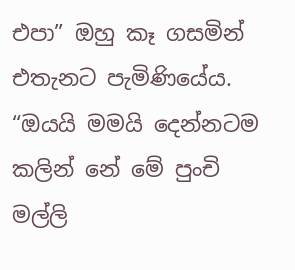එපා” ඔහු කෑ ගසමින් එතැනට පැමිණියේය. “ඔයයි මමයි දෙන්නටම කලින් නේ මේ පුංචි මල්ලි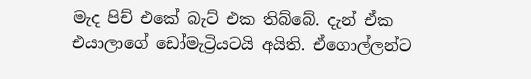මැද පිච් එකේ බැට් එක තිබ්බේ. දැන් ඒක එයාලාගේ ඩෝමැට්‍රියටයි අයිති. ඒගොල්ලන්ට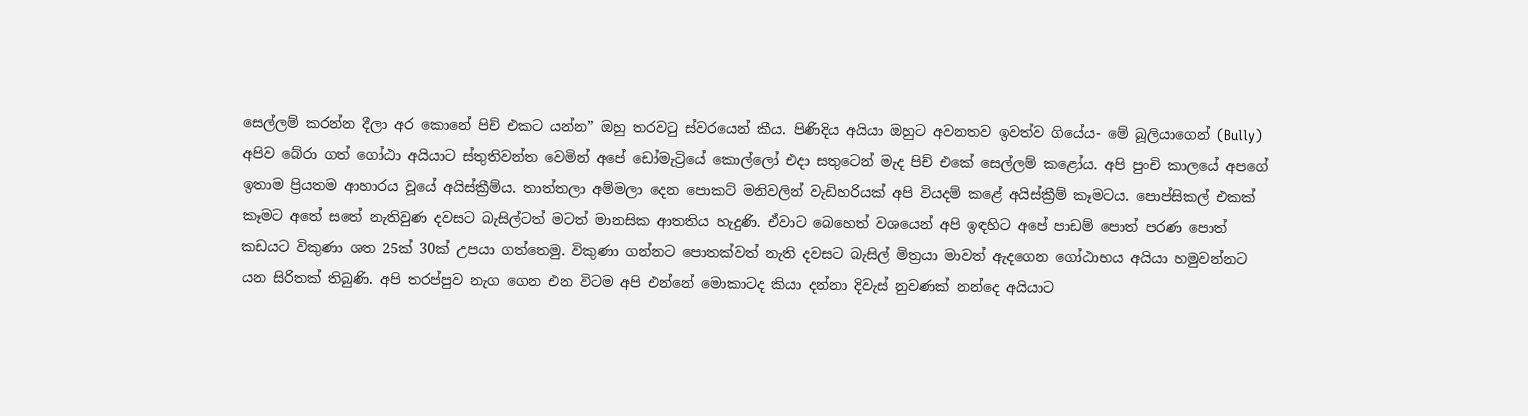සෙල්ලම් කරන්න දීලා අර කොනේ පිච් එකට යන්න” ඔහු තරවටු ස්වරයෙන් කීය. පිණිදිය අයියා ඔහුට අවනතව ඉවත්ව ගියේය- මේ බූලියාගෙන් (Bully) අපිව බේරා ගත් ගෝඨා අයියාට ස්තුතිවන්ත වෙමින් අපේ ඩෝමැට්‍රියේ කොල්ලෝ එදා සතුටෙන් මැද පිච් එකේ සෙල්ලම් කළෝය. අපි පුංචි කාලයේ අපගේ ඉතාම ප්‍රියතම ආහාරය වූයේ අයිස්ක්‍රීම්ය. තාත්තලා අම්මලා දෙන පොකට් මනිවලින් වැඩිහරියක් අපි වියදම් කළේ අයිස්ක්‍රීම් කෑමටය. පොප්සිකල් එකක් කෑමට අතේ සතේ නැතිවුණ දවසට බැසිල්ටත් මටත් මානසික ආතතිය හැදුණි. ඒවාට බෙහෙත් වශයෙන් අපි ඉඳහිට අපේ පාඩම් පොත් පරණ පොත් කඩයට විකුණා ශත 25ක් 30ක් උපයා ගත්තෙමු. විකුණා ගන්නට පොතක්වත් නැති දවසට බැසිල් මිත්‍රයා මාවත් ඇදගෙන ගෝඨාභය අයියා හමුවන්නට යන සිරිතක් තිබුණි. අපි තරප්පුව නැග ගෙන එන විටම අපි එන්නේ මොකාටද කියා දන්නා දිවැස් නුවණක් නන්දෙ අයියාට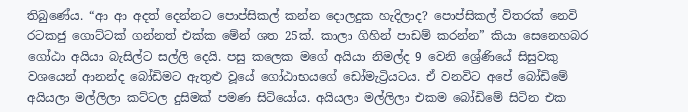තිබුණේය. “ආ ආ අදත් දෙන්නට පොප්සිකල් කන්න දොලදුක හැදිලාද? පොප්සිකල් විතරක් නෙවි රටකජු ගොට්ටක් ගන්නත් එක්ක මේන් ශත 25ක්. කාලා ගිහින් පාඩම් කරන්න” කියා සෙනෙහබර ගෝඨා අයියා බැසිල්ට සල්ලි දෙයි. පසු කලෙක මගේ අයියා නිමල්ද 9 වෙනි ශ්‍රේණියේ සිසුවකු වශයෙන් ආනන්ද බෝඩිමට ඇතුළු වූයේ ගෝඨාභයගේ ඩෝමැට්‍රියටය. ඒ වනවිට අපේ බෝඩිමේ අයියලා මල්ලිලා කට්ටල දුසිමක් පමණ සිටියෝය. අයියලා මල්ලිලා එකම බෝඩිමේ සිටින එක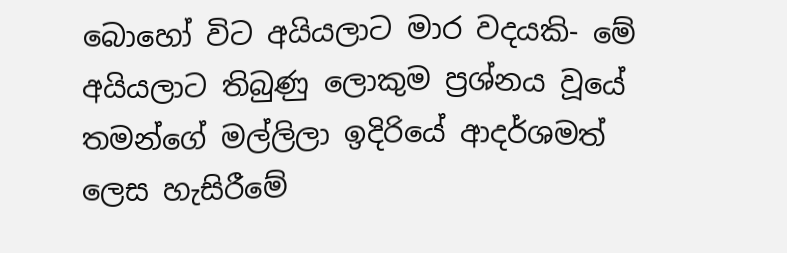බොහෝ විට අයියලාට මාර වදයකි- මේ අයියලාට තිබුණු ලොකුම ප්‍රශ්නය වූයේ තමන්ගේ මල්ලිලා ඉදිරියේ ආදර්ශමත් ලෙස හැසිරීමේ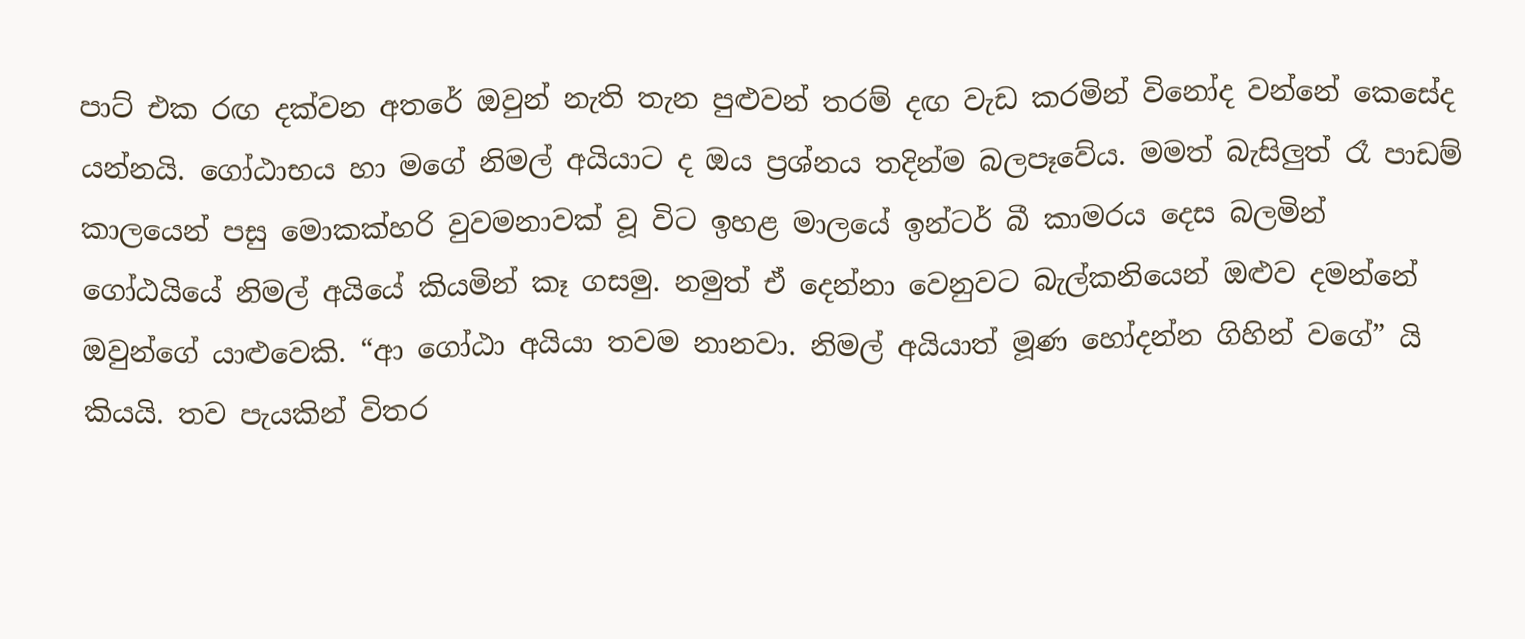පාට් එක රඟ දක්වන අතරේ ඔවුන් නැති තැන පුළුවන් තරම් දඟ වැඩ කරමින් විනෝද වන්නේ කෙසේද යන්නයි. ගෝඨාභය හා මගේ නිමල් අයියාට ද ඔය ප්‍රශ්නය තදින්ම බලපෑවේය. මමත් බැසිලුත් රෑ පාඩම් කාලයෙන් පසු මොකක්හරි වුවමනාවක් වූ විට ඉහළ මාලයේ ඉන්ටර් බී කාමරය දෙස බලමින් ගෝඨයියේ නිමල් අයියේ කියමින් කෑ ගසමු. නමුත් ඒ දෙන්නා වෙනුවට බැල්කනියෙන් ඔළුව දමන්නේ ඔවුන්ගේ යාළුවෙකි. “ආ ගෝඨා අයියා තවම නානවා. නිමල් අයියාත් මූණ හෝදන්න ගිහින් වගේ” යි කියයි. තව පැයකින් විතර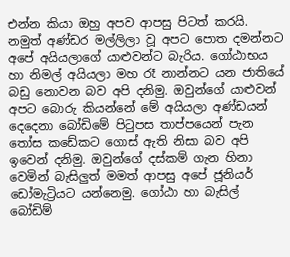එන්න කියා ඔහු අපව ආපසු පිටත් කරයි. නමුත් අණ්ඩර මල්ලිලා වූ අපට පොත දමන්නට අපේ අයියලාගේ යාළුවන්ට බැරිය. ගෝඨාභය හා නිමල් අයියලා මහ රෑ නාන්නට යන ජාතියේ බඩු නොවන බව අපි දනිමු. ඔවුන්ගේ යාළුවන් අපට බොරු කියන්නේ මේ අයියලා අණ්ඩයන් දෙදෙනා බෝඩිමේ පිටුපස තාප්පයෙන් පැන තෝස කඩේකට ගොස් ඇති නිසා බව අපි ඉවෙන් දනිමු. ඔවුන්ගේ දස්කම් ගැන හිනා වෙමින් බැසිලුත් මමත් ආපසු අපේ ජූනියර් ඩෝමැට්‍රියට යන්නෙමු. ගෝඨා හා බැසිල් බෝඩිම්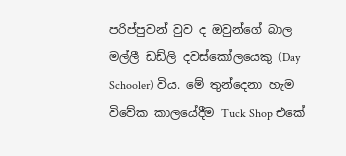පරිප්පුවන් වුව ද ඔවුන්ගේ බාල මල්ලී ඩඩ්ලි දවස්කෝලයෙකු (Day Schooler) විය. මේ තුන්දෙනා හැම විවේක කාලයේදීම Tuck Shop එකේ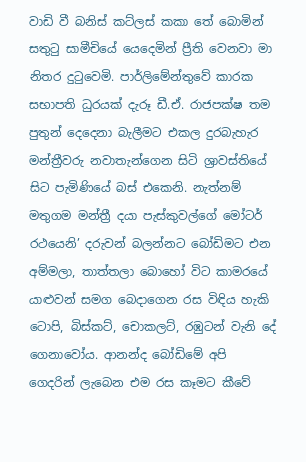වාඩි වී බනිස් කට්ලස් කකා තේ බොමින් සතුටු සාමීචියේ යෙදෙමින් ප්‍රීති වෙනවා මා නිතර දුටුවෙමි. පාර්ලිමේන්තුවේ කාරක සභාපති ධුරයක් දැරූ ඩී.ඒ. රාජපක්ෂ තම පුතුන් දෙදෙනා බැලීමට එකල දුරබැහැර මන්ත්‍රීවරු නවාතැන්ගෙන සිටි ශ්‍රාවස්තියේ සිට පැමිණියේ බස් එකෙනි. නැත්නම් මතුගම මන්ත්‍රී දයා පැස්කුවල්ගේ මෝටර් රථයෙනි’ දරුවන් බලන්නට බෝඩිමට එන අම්මලා, තාත්තලා බොහෝ විට කාමරයේ යාළුවන් සමග බෙදාගෙන රස විඳිය හැකි ටොපි, බිස්කට්, චොකලට්, රඹුටන් වැනි දේ ගෙනාවෝය. ආනන්ද බෝඩිමේ අපි ගෙදරින් ලැබෙන එම රස කෑමට කීවේ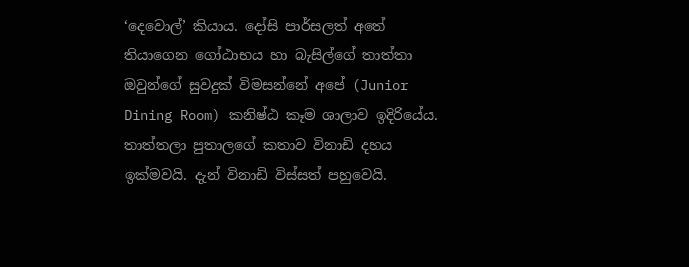‘දෙවොල්’ කියාය. දෝසි පාර්සලත් අතේ තියාගෙන ගෝඨාභය හා බැසිල්ගේ තාත්තා ඔවුන්ගේ සුවදුක් විමසන්නේ අපේ (Junior Dining Room) කනිෂ්ඨ කෑම ශාලාව ඉදිරියේය. තාත්තලා පුතාලගේ කතාව විනාඩි දහය ඉක්මවයි. දැන් විනාඩි විස්සත් පහුවෙයි.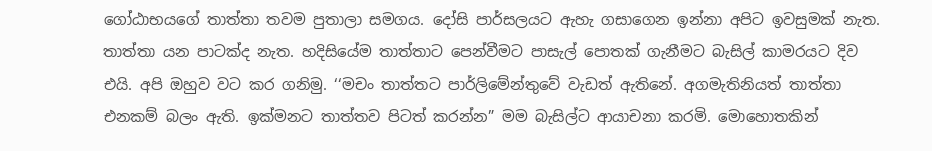ගෝඨාභයගේ තාත්තා තවම පුතාලා සමගය. දෝසි පාර්සලයට ඇහැ ගසාගෙන ඉන්නා අපිට ඉවසුමක් නැත. තාත්තා යන පාටක්ද නැත. හදිසියේම තාත්තාට පෙන්වීමට පාසැල් පොතක් ගැනීමට බැසිල් කාමරයට දිව එයි. අපි ඔහුව වට කර ගනිමු. ‘‘මචං තාත්තට පාර්ලිමේන්තුවේ වැඩත් ඇතිනේ. අගමැතිනියත් තාත්තා එනකම් බලං ඇති. ඉක්මනට තාත්තව පිටත් කරන්න” මම බැසිල්ට ආයාචනා කරමි. මොහොතකින්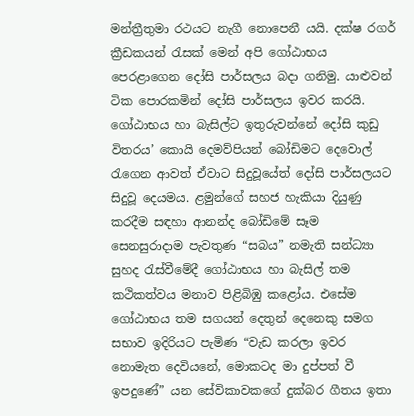මන්ත්‍රීතුමා රථයට නැගී නොපෙනී යයි. දක්ෂ රගර් ක්‍රීඩකයන් රැසක් මෙන් අපි ගෝඨාභය පෙරළාගෙන දෝසි පාර්සලය බදා ගනිමු. යාළුවන් ටික පොරකමින් දෝසි පාර්සලය ඉවර කරයි. ගෝඨාභය හා බැසිල්ට ඉතුරුවන්නේ දෝසි කුඩු විතරය’ කොයි දෙමව්පියන් බෝඩිමට දෙවොල් රැගෙන ආවත් ඒවාට සිදුවූයේත් දෝසි පාර්සලයට සිදුවූ දෙයමය. ළමුන්ගේ සහජ හැකියා දියුණු කරදීම සඳහා ආනන්ද බෝඩිමේ සෑම සෙනසුරාදාම පැවතුණ “සබය” නමැති සන්ධ්‍යා සුහද රැස්වීමේදී ගෝඨාභය හා බැසිල් තම කථිකත්වය මනාව පිළිබිඹු කළෝය. එසේම ගෝඨාභය තම සගයන් දෙතුන් දෙනෙකු සමග සභාව ඉදිරියට පැමිණ “වැඩ කරලා ඉවර නොමැත දෙවියනේ, මොකටද මා දුප්පත් වී ඉපදුණේ” යන සේවිකාවකගේ දුක්බර ගීතය ඉතා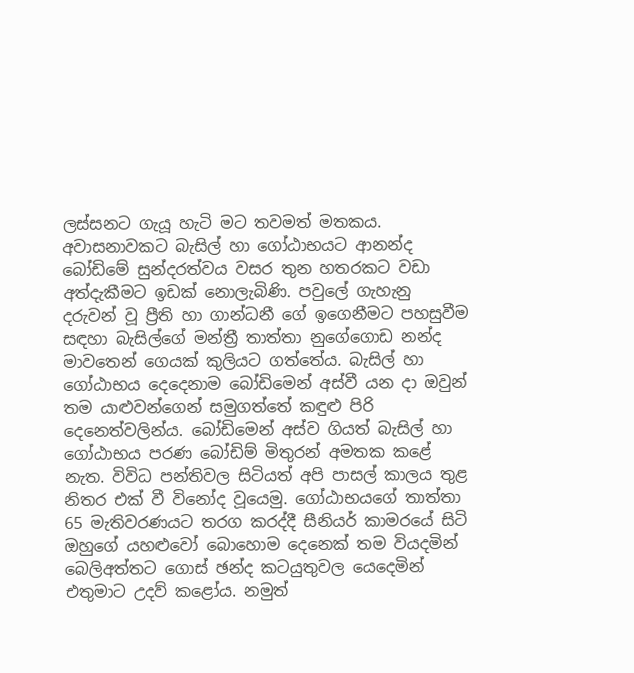ලස්සනට ගැයූ හැටි මට තවමත් මතකය. අවාසනාවකට බැසිල් හා ගෝඨාභයට ආනන්ද බෝඩිමේ සුන්දරත්වය වසර තුන හතරකට වඩා අත්දැකීමට ඉඩක් නොලැබිණි. පවුලේ ගැහැනු දරුවන් වූ ප්‍රීති හා ගාන්ධනී ගේ ඉගෙනීමට පහසුවීම සඳහා බැසිල්ගේ මන්ත්‍රී තාත්තා නුගේගොඩ නන්ද මාවතෙන් ගෙයක් කුලියට ගත්තේය. බැසිල් හා ගෝඨාභය දෙදෙනාම බෝඩිමෙන් අස්වී යන දා ඔවුන් තම යාළුවන්ගෙන් සමුගත්තේ කඳුළු පිරි දෙනෙත්වලින්ය. බෝඩිමෙන් අස්ව ගියත් බැසිල් හා ගෝඨාභය පරණ බෝඩිම් මිතුරන් අමතක කළේ නැත. විවිධ පන්තිවල සිටියත් අපි පාසල් කාලය තුළ නිතර එක් වී විනෝද වූයෙමු. ගෝඨාභයගේ තාත්තා 65 මැතිවරණයට තරග කරද්දී සීනියර් කාමරයේ සිටි ඔහුගේ යහළුවෝ බොහොම දෙනෙක් තම වියදමින් බෙලිඅත්තට ගොස් ඡන්ද කටයුතුවල යෙදෙමින් එතුමාට උදව් කළෝය. නමුත්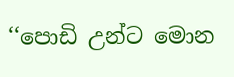‘‘පොඩි උන්ට මොන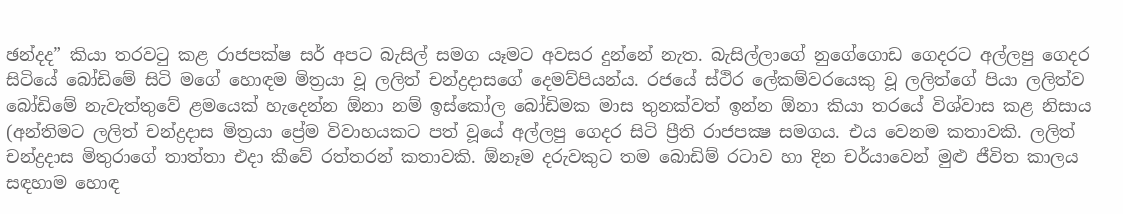ඡන්දද” කියා තරවටු කළ රාජපක්ෂ සර් අපට බැසිල් සමග යෑමට අවසර දුන්නේ නැත. බැසිල්ලාගේ නුගේගොඩ ගෙදරට අල්ලපු ගෙදර සිටියේ බෝඩිමේ සිටි මගේ හොඳම මිත්‍රයා වූ ලලිත් චන්ද්‍රදාසගේ දෙමව්පියන්ය. රජයේ ස්ථිර ලේකම්වරයෙකු වූ ලලිත්ගේ පියා ලලිත්ව බෝඩිමේ නැවැත්තුවේ ළමයෙක් හැදෙන්න ඕනා නම් ඉස්කෝල බෝඩිමක මාස තුනක්වත් ඉන්න ඕනා කියා තරයේ විශ්වාස කළ නිසාය (අන්තිමට ලලිත් චන්ද්‍රදාස මිත්‍රයා ප්‍රේම විවාහයකට පත් වූයේ අල්ලපු ගෙදර සිටි ප්‍රීති රාජපක්‍ෂ සමගය. එය වෙනම කතාවකි. ලලිත් චන්ද්‍රදාස මිතුරාගේ තාත්තා එදා කීවේ රත්තරන් කතාවකි. ඕනෑම දරුවකුට තම බොඩිම් රටාව හා දින චර්යාවෙන් මුළු ජීවිත කාලය සඳහාම හොඳ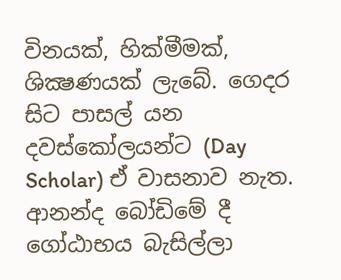විනයක්, හික්මීමක්, ශික්‍ෂණයක් ලැබේ. ගෙදර සිට පාසල් යන දවස්කෝලයන්ට (Day Scholar) ඒ වාසනාව නැත. ආනන්ද බෝඩිමේ දී ගෝඨාභය බැසිල්ලා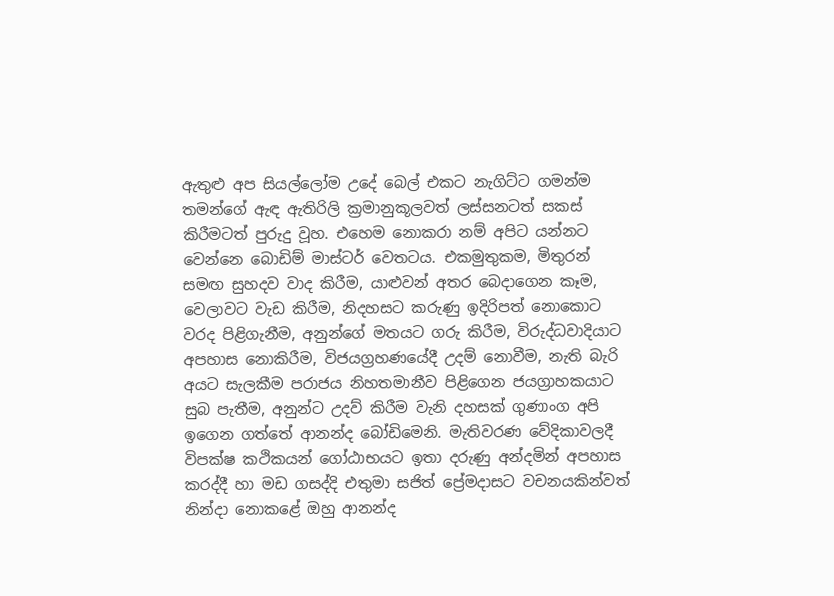ඇතුළු අප සියල්ලෝම උදේ බෙල් එකට නැගිට්ට ගමන්ම තමන්ගේ ඇඳ ඇතිරිලි ක්‍රමානුකූලවත් ලස්සනටත් සකස් කිරීමටත් පුරුදු වූහ. එහෙම නොකරා නම් අපිට යන්නට වෙන්නෙ බොඩිම් මාස්ටර් වෙතටය. එකමුතුකම, මිතුරන් සමඟ සුහදව වාද කිරීම, යාළුවන් අතර බෙදාගෙන කෑම, වෙලාවට වැඩ කිරීම, නිදහසට කරුණු ඉදිරිපත් නොකොට වරද පිළිගැනීම, අනුන්ගේ මතයට ගරු කිරීම, විරුද්ධවාදියාට අපහාස නොකිරීම, විජයග්‍රහණයේදී උදම් නොවීම, නැති බැරි අයට සැලකීම පරාජය නිහතමානීව පිළිගෙන ජයග්‍රාහකයාට සුබ පැතීම, අනුන්ට උදව් කිරීම වැනි දහසක් ගුණාංග අපි ඉගෙන ගත්තේ ආනන්ද බෝඩිමෙනි. මැතිවරණ වේදිකාවලදී විපක්ෂ කථිකයන් ගෝඨාභයට ඉතා දරුණු අන්දමින් අපහාස කරද්දී හා මඩ ගසද්දි එතුමා සජිත් ප්‍රේමදාසට වචනයකින්වත් නින්දා නොකළේ ඔහු ආනන්ද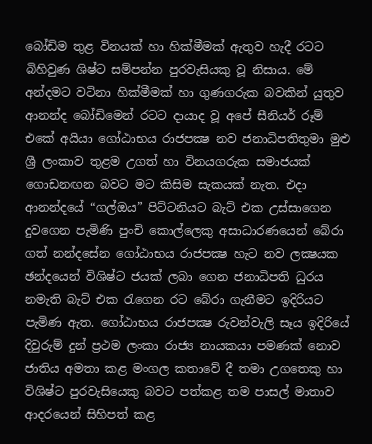බෝඩිම තුළ විනයක් හා හික්මීමක් ඇතුව හැදී රටට බිහිවුණ ශිෂ්ට සම්පන්න පුරවැසියකු වූ නිසාය. මේ අන්දමට වටිනා හික්මීමක් හා ගුණගරුක බවකින් යුතුව ආනන්ද බෝඩිමෙන් රටට දායාද වූ අපේ සීනියර් රූම් එකේ අයියා ගෝඨාභය රාජපක්‍ෂ නව ජනාධිපතිතුමා මුළු ශ්‍රී ලංකාව තුළම උගත් හා විනයගරුක සමාජයක් ගොඩනඟන බවට මට කිසිම සැකයක් නැත. එදා ආනන්දයේ “ගල්ඔය” පිට්ටනියට බැට් එක උස්සාගෙන දුවගෙන පැමිණි පුංචි කොල්ලෙකු අසාධාරණයෙන් බේරා ගත් නන්දසේන ගෝඨාභය රාජපක්‍ෂ හැට නව ලක්‍ෂයක ඡන්දයෙන් විශිෂ්ට ජයක් ලබා ගෙන ජනාධිපති ධුරය නමැති බැට් එක රැගෙන රට බේරා ගැනීමට ඉදිරියට පැමිණ ඇත. ගෝඨාභය රාජපක්‍ෂ රුවන්වැලි සෑය ඉදිරියේ දිවුරුම් දුන් ප්‍රථම ලංකා රාජ්‍ය නායකයා පමණක් නොව ජාතිය අමතා කළ මංගල කතාවේ දී තමා උගතෙකු හා විශිෂ්ට පුරවැසියෙකු බවට පත්කළ තම පාසල් මාතාව ආදරයෙන් සිහිපත් කළ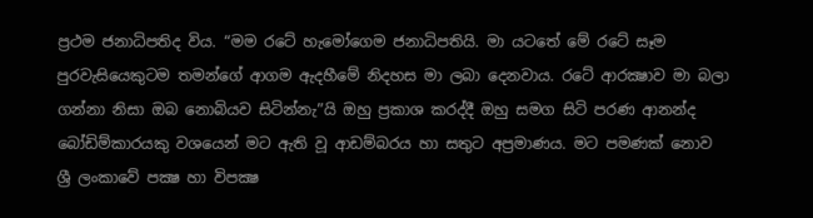ප්‍රථම ජනාධිපතිද විය. ‘‘මම රටේ හැමෝගෙම ජනාධිපතියි. මා යටතේ මේ රටේ සෑම පුරවැසියෙකුටම තමන්ගේ ආගම ඇදහීමේ නිදහස මා ලබා දෙනවාය. රටේ ආරක්‍ෂාව මා බලා ගන්නා නිසා ඔබ නොබියව සිටින්නැ’’යි ඔහු ප්‍රකාශ කරද්දී ඔහු සමග සිටි පරණ ආනන්ද බෝඩිම්කාරයකු වශයෙන් මට ඇති වූ ආඩම්බරය හා සතුට අප්‍රමාණය. මට පමණක් නොව ශ්‍රී ලංකාවේ පක්‍ෂ හා විපක්‍ෂ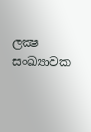ලක්‍ෂ සංඛ්‍යාවක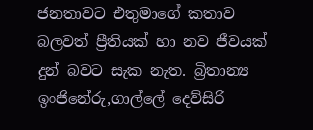ජනතාවට එතුමාගේ කතාව බලවත් ප්‍රීතියක් හා නව ජීවයක් දුන් බවට සැක නැත. බ්‍රිතාන්‍ය ඉංජිනේරු,ගාල්ලේ දෙව්සිරි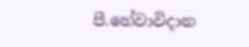පී.හේවාවිදාන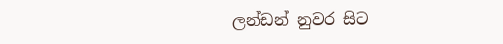ලන්ඩන් නුවර සිට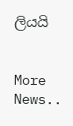ලියයි


More News..